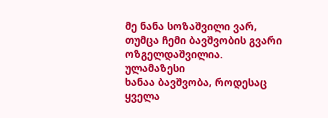მე ნანა სოზაშვილი ვარ, თუმცა ჩემი ბავშვობის გვარი
ოზგელდაშვილია.
ულამაზესი
ხანაა ბავშვობა, როდესაც ყველა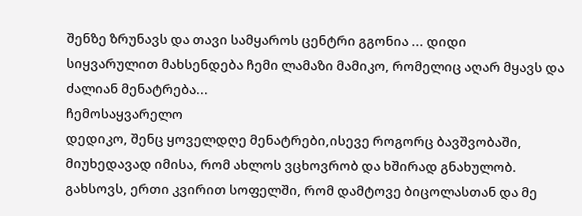შენზე ზრუნავს და თავი სამყაროს ცენტრი გგონია ... დიდი
სიყვარულით მახსენდება ჩემი ლამაზი მამიკო, რომელიც აღარ მყავს და ძალიან მენატრება...
ჩემოსაყვარელო
დედიკო, შენც ყოველდღე მენატრები,ისევე როგორც ბავშვობაში, მიუხედავად იმისა, რომ ახლოს ვცხოვრობ და ხშირად გნახულობ. გახსოვს, ერთი კვირით სოფელში, რომ დამტოვე ბიცოლასთან და მე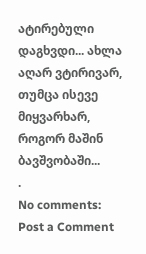ატირებული დაგხვდი... ახლა აღარ ვტირივარ, თუმცა ისევე მიყვარხარ, როგორ მაშინ ბავშვობაში...
.
No comments:
Post a Comment